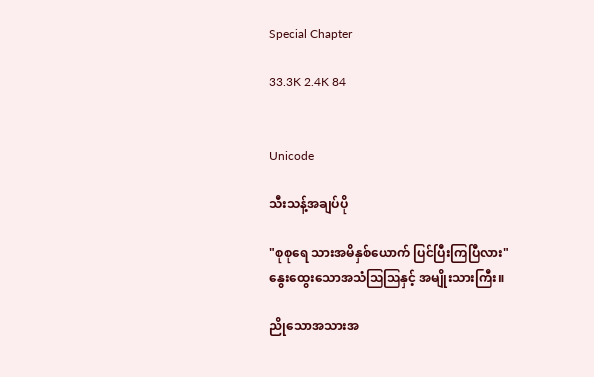Special Chapter

33.3K 2.4K 84


Unicode

သီးသန့်အချပ်ပို

"စုစုရေ သားအမိနှစ်ယောက် ပြင်ပြီးကြပြီလား"
နွေးထွေးသောအသံဩဩနှင့် အမျိုးသားကြီး။

ညိုသောအသားအ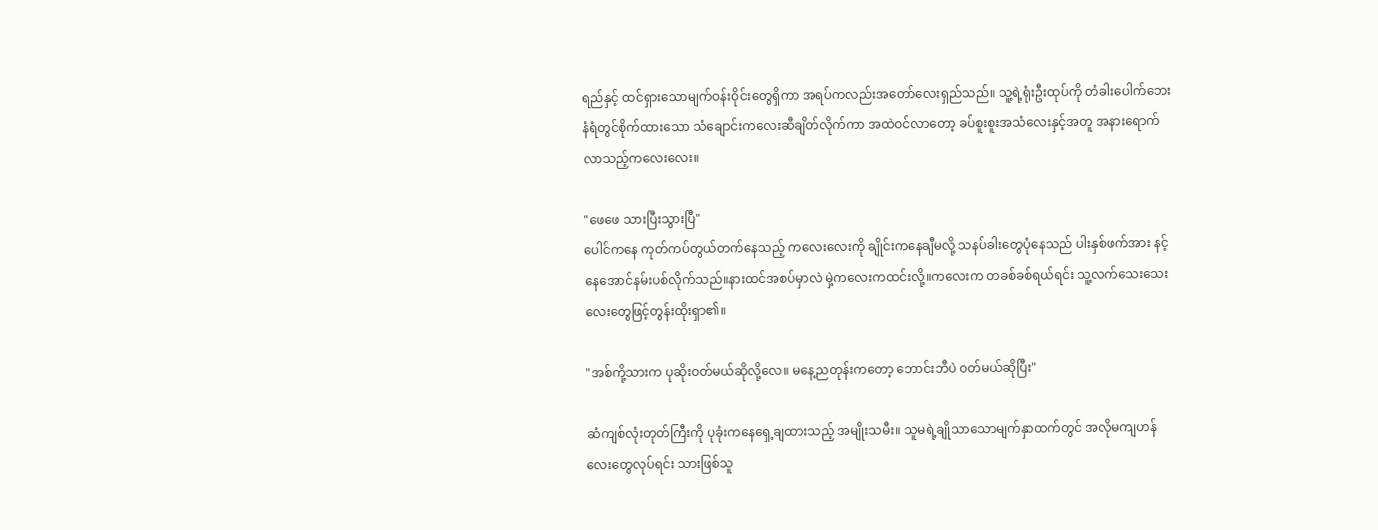ရည်နှင့် ထင်ရှားသောမျက်ဝန်းဝိုင်းတွေရှိကာ အရပ်ကလည်းအတော်လေးရှည်သည်။ သူ့ရဲ့ရုံးဦးထုပ်ကို တံခါးပေါက်ဘေးနံရံတွင်စိုက်ထားသော သံချောင်းကလေးဆီချိတ်လိုက်ကာ အထဲဝင်လာတော့ ခပ်စူးစူးအသံလေးနှင့်အတူ အနားရောက်လာသည့်ကလေးလေး။

"ဖေဖေ သားပြီးသွားပြီ"
ပေါင်ကနေ ကုတ်ကပ်တွယ်တက်နေသည့် ကလေးလေးကို ချိုင်းကနေချီမလို့ သနပ်ခါး‌တွေပုံနေသည် ပါးနှစ်ဖက်အား နင့်နေအောင်နမ်းပစ်လိုက်သည်။နားထင်အစပ်မှာလဲ မှဲ့ကလေးကထင်းလို့။ကလေးက တခစ်ခစ်ရယ်ရင်း သူ့လက်သေးသေးလေးတွေဖြင့်တွန်းထိုးရှာ၏။

"အစ်ကို့သားက ပုဆိုးဝတ်မယ်ဆိုလို့လေ။ မနေ့ညတုန်းကတော့ ဘောင်းဘီပဲ ဝတ်မယ်ဆိုပြီး"

ဆံကျစ်လုံးတုတ်ကြီးကို ပုခုံးကနေရှေ့ချထားသည့် အမျိုးသမီး။ သူမရဲ့ချိုသာသောမျက်နှာထက်တွင် အလိုမကျဟန်လေးတွေလုပ်ရင်း သားဖြစ်သူ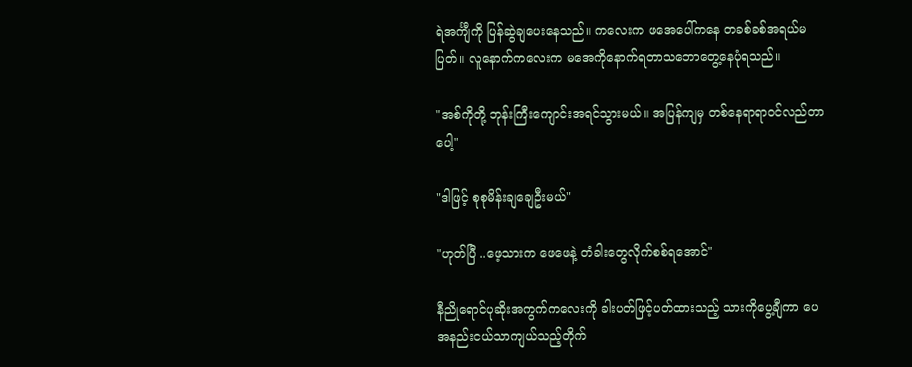ရဲအင်္ကျီကို ပြန်ဆွဲချပေးနေသည်။ ကလေးက ဖအေပေါ်ကနေ တခစ်ခစ်အရယ်မပြတ်။ လူနောက်ကလေးက မအေကိုနောက်ရတာသဘောတွေ့နေပုံရသည်။

"အစ်ကိုတို့ ဘုန်းကြီးကျောင်းအရင်သွားမယ်။ အပြန်ကျမှ တစ်နေရာရာဝင်လည်တာပေါ့"

"ဒါဖြင့် စုစုမိန်းချချေဦးမယ်"

"ဟုတ်ပြီ ..ဖေ့‌သားက ဖေဖေနဲ့ တံခါးတွေလိုက်စစ်ရအောင်"

နီညိုရောင်ပုဆိုးအကွက်ကလေးကို ခါးပတ်ဖြင့်ပတ်ထားသည့် သား‌ကိုပွေ့ချီကာ ပေအနည်းငယ်သာကျယ်သည့်တိုက်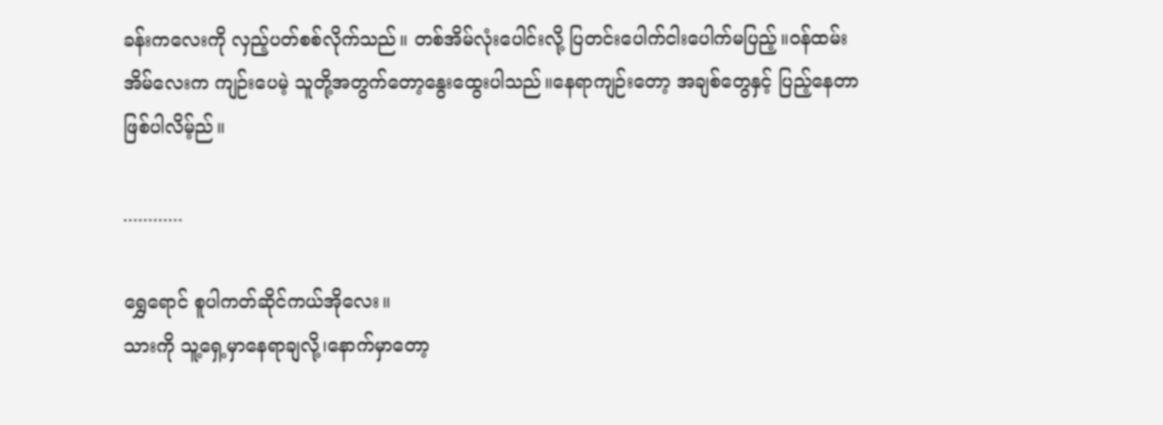ခန်းကလေးကို လှည့်ပတ်စစ်လိုက်သည်။ တစ်အိမ်လုံးပေါင်းလို့ ပြတင်းပေါက်ငါးပေါက်မပြည့်။ဝန်ထမ်းအိမ်လေးက ကျဉ်းပေမဲ့ သူတို့အတွက်တော့နွေးထွေးပါသည်။နေရာကျဉ်း‌တော့ အချစ်တွေနှင့် ပြည့်နေတာဖြစ်ပါလိမ့်ည်။

............

ရွှေရောင် စူပါကတ်ဆိုင်ကယ်အိုလေး။
သားကို သူ့ရှေ့မှာနေရာချလို့၊နောက်မှာတော့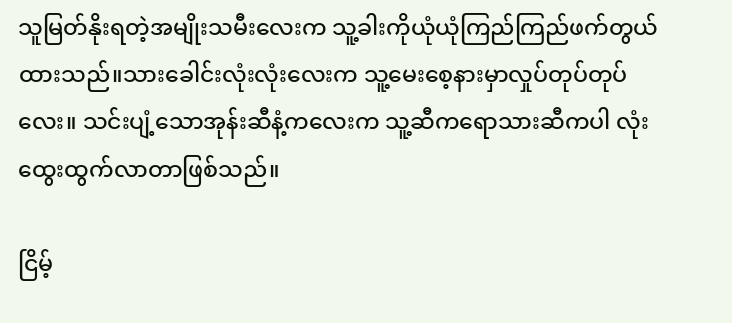သူမြတ်နိုးရတဲ့အမျိုးသမီးလေးက သူ့ခါးကိုယုံယုံကြည်ကြည်ဖက်တွယ်ထားသည်။သားခေါင်းလုံးလုံးလေးက သူ့မေးစေ့နားမှာလှုပ်တုပ်တုပ်လေး။ သင်းပျံ့သောအုန်းဆီနံ့ကလေးက သူ့ဆီကရောသားဆီကပါ လုံးထွေးထွက်လာတာဖြစ်သည်။

ငြိမ့်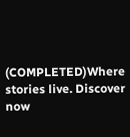(COMPLETED)Where stories live. Discover now